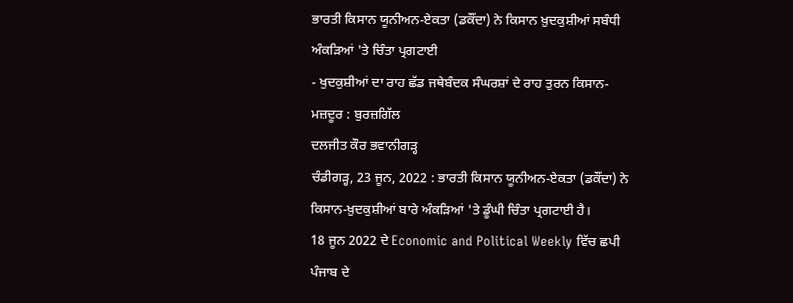ਭਾਰਤੀ ਕਿਸਾਨ ਯੂਨੀਅਨ-ਏਕਤਾ (ਡਕੌਂਦਾ) ਨੇ ਕਿਸਾਨ ਖ਼ੁਦਕੁਸ਼ੀਆਂ ਸਬੰਧੀ ਅੰਕੜਿਆਂ 'ਤੇ ਚਿੰਤਾ ਪ੍ਰਗਟਾਈ
- ਖੁਦਕੁਸ਼ੀਆਂ ਦਾ ਰਾਹ ਛੱਡ ਜਥੇਬੰਦਕ ਸੰਘਰਸ਼ਾਂ ਦੇ ਰਾਹ ਤੁਰਨ ਕਿਸਾਨ-ਮਜ਼ਦੂਰ : ਬੁਰਜ਼ਗਿੱਲ
ਦਲਜੀਤ ਕੌਰ ਭਵਾਨੀਗੜ੍ਹ
ਚੰਡੀਗੜ੍ਹ, 23 ਜੂਨ, 2022 : ਭਾਰਤੀ ਕਿਸਾਨ ਯੂਨੀਅਨ-ਏਕਤਾ (ਡਕੌਂਦਾ) ਨੇ ਕਿਸਾਨ-ਖ਼ੁਦਕੁਸ਼ੀਆਂ ਬਾਰੇ ਅੰਕੜਿਆਂ 'ਤੇ ਡੂੰਘੀ ਚਿੰਤਾ ਪ੍ਰਗਟਾਈ ਹੈ।
18 ਜੂਨ 2022 ਦੇ Economic and Political Weekly ਵਿੱਚ ਛਪੀ ਪੰਜਾਬ ਦੇ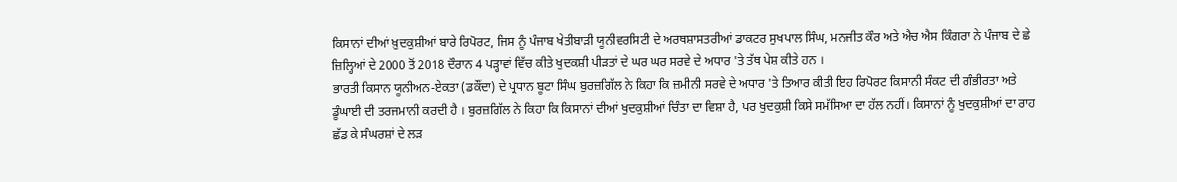ਕਿਸਾਨਾਂ ਦੀਆਂ ਖ਼ੁਦਕੁਸ਼ੀਆਂ ਬਾਰੇ ਰਿਪੋਰਟ, ਜਿਸ ਨੂੰ ਪੰਜਾਬ ਖੇਤੀਬਾੜੀ ਯੂਨੀਵਰਸਿਟੀ ਦੇ ਅਰਥਸ਼ਾਸਤਰੀਆਂ ਡਾਕਟਰ ਸੁਖਪਾਲ ਸਿੰਘ, ਮਨਜੀਤ ਕੌਰ ਅਤੇ ਐਚ ਐਸ ਕਿੰਗਰਾ ਨੇ ਪੰਜਾਬ ਦੇ ਛੇ ਜ਼ਿਲ੍ਹਿਆਂ ਦੇ 2000 ਤੋਂ 2018 ਦੌਰਾਨ 4 ਪੜ੍ਹਾਵਾਂ ਵਿੱਚ ਕੀਤੇ ਖੁਦਕਸ਼ੀ ਪੀੜਤਾਂ ਦੇ ਘਰ ਘਰ ਸਰਵੇ ਦੇ ਅਧਾਰ 'ਤੇ ਤੱਥ ਪੇਸ਼ ਕੀਤੇ ਹਨ ।
ਭਾਰਤੀ ਕਿਸਾਨ ਯੂਨੀਅਨ-ਏਕਤਾ (ਡਕੌਂਦਾ) ਦੇ ਪ੍ਰਧਾਨ ਬੂਟਾ ਸਿੰਘ ਬੁਰਜ਼ਗਿੱਲ ਨੇ ਕਿਹਾ ਕਿ ਜ਼ਮੀਨੀ ਸਰਵੇ ਦੇ ਅਧਾਰ 'ਤੇ ਤਿਆਰ ਕੀਤੀ ਇਹ ਰਿਪੋਰਟ ਕਿਸਾਨੀ ਸੰਕਟ ਦੀ ਗੰਭੀਰਤਾ ਅਤੇ ਡੂੰਘਾਈ ਦੀ ਤਰਜਮਾਨੀ ਕਰਦੀ ਹੈ । ਬੁਰਜ਼ਗਿੱਲ ਨੇ ਕਿਹਾ ਕਿ ਕਿਸਾਨਾਂ ਦੀਆਂ ਖੁਦਕੁਸ਼ੀਆਂ ਚਿੰਤਾ ਦਾ ਵਿਸ਼ਾ ਹੈ, ਪਰ ਖੁਦਕੁਸ਼ੀ ਕਿਸੇ ਸਮੱਸਿਆ ਦਾ ਹੱਲ ਨਹੀਂ। ਕਿਸਾਨਾਂ ਨੂੰ ਖੁਦਕੁਸ਼ੀਆਂ ਦਾ ਰਾਹ ਛੱਡ ਕੇ ਸੰਘਰਸ਼ਾਂ ਦੇ ਲੜ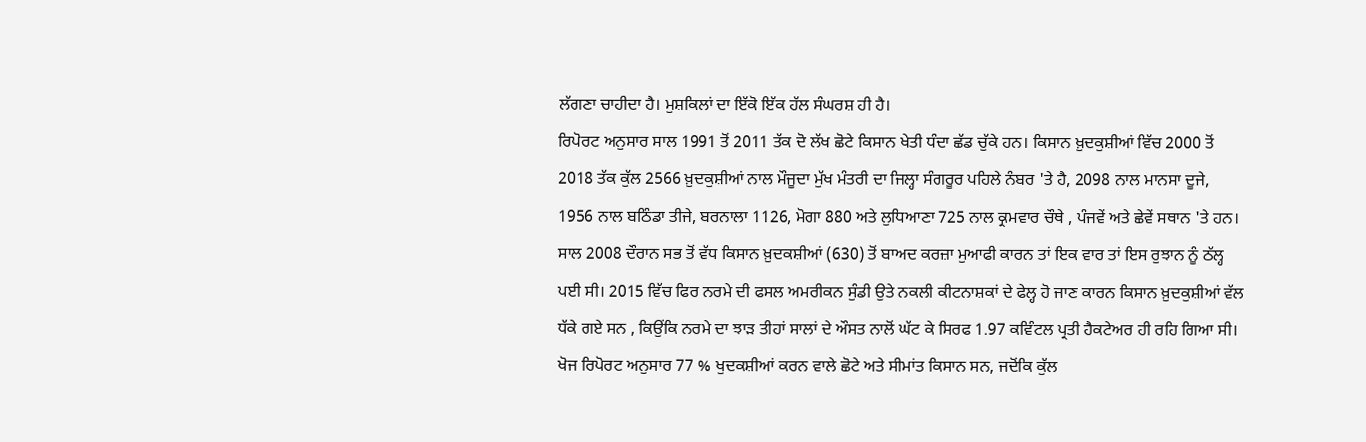ਲੱਗਣਾ ਚਾਹੀਦਾ ਹੈ। ਮੁਸ਼ਕਿਲਾਂ ਦਾ ਇੱਕੋ ਇੱਕ ਹੱਲ ਸੰਘਰਸ਼ ਹੀ ਹੈ।
ਰਿਪੋਰਟ ਅਨੁਸਾਰ ਸਾਲ 1991 ਤੋਂ 2011 ਤੱਕ ਦੋ ਲੱਖ ਛੋਟੇ ਕਿਸਾਨ ਖੇਤੀ ਧੰਦਾ ਛੱਡ ਚੁੱਕੇ ਹਨ। ਕਿਸਾਨ ਖ਼ੁਦਕੁਸ਼ੀਆਂ ਵਿੱਚ 2000 ਤੋਂ 2018 ਤੱਕ ਕੁੱਲ 2566 ਖ਼ੁਦਕੁਸ਼ੀਆਂ ਨਾਲ ਮੌਜੂਦਾ ਮੁੱਖ ਮੰਤਰੀ ਦਾ ਜਿਲ੍ਹਾ ਸੰਗਰੂਰ ਪਹਿਲੇ ਨੰਬਰ 'ਤੇ ਹੈ, 2098 ਨਾਲ ਮਾਨਸਾ ਦੂਜੇ, 1956 ਨਾਲ ਬਠਿੰਡਾ ਤੀਜੇ, ਬਰਨਾਲਾ 1126, ਮੋਗਾ 880 ਅਤੇ ਲੁਧਿਆਣਾ 725 ਨਾਲ ਕ੍ਰਮਵਾਰ ਚੌਥੇ , ਪੰਜਵੇਂ ਅਤੇ ਛੇਵੇਂ ਸਥਾਨ 'ਤੇ ਹਨ।
ਸਾਲ 2008 ਦੌਰਾਨ ਸਭ ਤੋਂ ਵੱਧ ਕਿਸਾਨ ਖ਼ੁਦਕਸ਼ੀਆਂ (630) ਤੋਂ ਬਾਅਦ ਕਰਜ਼ਾ ਮੁਆਫੀ ਕਾਰਨ ਤਾਂ ਇਕ ਵਾਰ ਤਾਂ ਇਸ ਰੁਝਾਨ ਨੂੰ ਠੱਲ੍ਹ ਪਈ ਸੀ। 2015 ਵਿੱਚ ਫਿਰ ਨਰਮੇ ਦੀ ਫਸਲ ਅਮਰੀਕਨ ਸੁੰਡੀ ਉਤੇ ਨਕਲੀ ਕੀਟਨਾਸ਼ਕਾਂ ਦੇ ਫੇਲ੍ਹ ਹੋ ਜਾਣ ਕਾਰਨ ਕਿਸਾਨ ਖ਼ੁਦਕੁਸ਼ੀਆਂ ਵੱਲ ਧੱਕੇ ਗਏ ਸਨ , ਕਿਉਂਕਿ ਨਰਮੇ ਦਾ ਝਾੜ ਤੀਹਾਂ ਸਾਲਾਂ ਦੇ ਔਸਤ ਨਾਲੋਂ ਘੱਟ ਕੇ ਸਿਰਫ 1.97 ਕਵਿੰਟਲ ਪ੍ਰਤੀ ਹੈਕਟੇਅਰ ਹੀ ਰਹਿ ਗਿਆ ਸੀ। ਖੋਜ ਰਿਪੋਰਟ ਅਨੁਸਾਰ 77 % ਖੁਦਕਸ਼ੀਆਂ ਕਰਨ ਵਾਲੇ ਛੋਟੇ ਅਤੇ ਸੀਮਾਂਤ ਕਿਸਾਨ ਸਨ, ਜਦੋਂਕਿ ਕੁੱਲ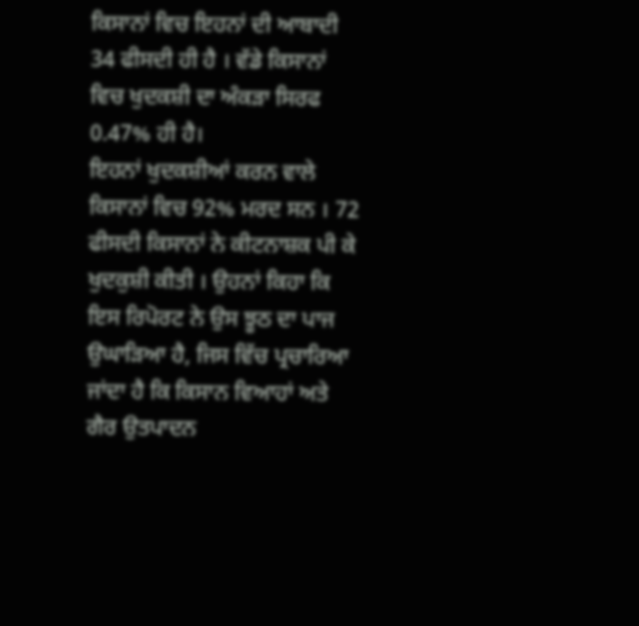ਕਿਸਾਨਾਂ ਵਿਚ ਇਹਨਾਂ ਦੀ ਆਬਾਦੀ 34 ਫੀਸਦੀ ਹੀ ਹੈ । ਵੱਡੇ ਕਿਸਾਨਾਂ ਵਿਚ ਖੁਦਕਸ਼ੀ ਦਾ ਅੰਕੜਾ ਸਿਰਫ 0.47% ਹੀ ਹੈ।
ਇਹਨਾਂ ਖੁਦਕਸ਼ੀਆਂ ਕਰਨ ਵਾਲੇ ਕਿਸਾਨਾਂ ਵਿਚ 92% ਮਰਦ ਸਨ । 72 ਫੀਸਦੀ ਕਿਸਾਨਾਂ ਨੇ ਕੀਟਨਾਸ਼ਕ ਪੀ ਕੇ ਖੁਦਕੁਸ਼ੀ ਕੀਤੀ । ਉਹਨਾਂ ਕਿਹਾ ਕਿ ਇਸ ਰਿਪੋਰਟ ਨੇ ਉਸ ਝੂਠ ਦਾ ਪਾਜ ਉਘਾੜਿਆ ਹੈ, ਜਿਸ ਵਿੱਚ ਪ੍ਰਚਾਰਿਆ ਜਾਂਦਾ ਹੈ ਕਿ ਕਿਸਾਨ ਵਿਆਹਾਂ ਅਤੇ ਗੈਰ ਉਤਪਾਦਨ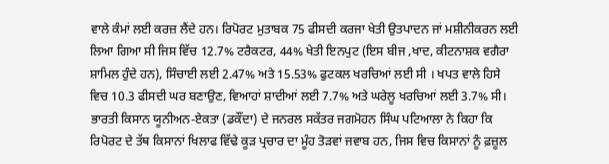ਵਾਲੇ ਕੰਮਾਂ ਲਈ ਕਰਜ਼ ਲੈਂਦੇ ਹਨ। ਰਿਪੋਰਟ ਮੁਤਾਬਕ 75 ਫੀਸਦੀ ਕਰਜਾ ਖੇਤੀ ਉਤਪਾਦਨ ਜਾਂ ਮਸ਼ੀਨੀਕਰਨ ਲਈ ਲਿਆ ਗਿਆ ਸੀ ਜਿਸ ਵਿੱਚ 12.7% ਟਰੈਕਟਰ, 44% ਖੇਤੀ ਇਨਪੁਟ (ਇਸ ਬੀਜ ,ਖਾਦ, ਕੀਟਨਾਸ਼ਕ ਵਗੈਰਾ ਸ਼ਾਮਿਲ ਹੁੰਦੇ ਹਨ), ਸਿੰਚਾਈ ਲਈ 2.47% ਅਤੇ 15.53% ਫੁਟਕਲ ਖਰਚਿਆਂ ਲਈ ਸੀ । ਖਪਤ ਵਾਲੇ ਹਿਸੇ ਵਿਚ 10.3 ਫੀਸਦੀ ਘਰ ਬਣਾਉਣ, ਵਿਆਹਾਂ ਸ਼ਾਦੀਆਂ ਲਈ 7.7% ਅਤੇ ਘਰੇਲੂ ਖਰਚਿਆਂ ਲਈ 3.7% ਸੀ।
ਭਾਰਤੀ ਕਿਸਾਨ ਯੂਨੀਅਨ-ਏਕਤਾ (ਡਕੌਂਦਾ) ਦੇ ਜਨਰਲ ਸਕੱਤਰ ਜਗਮੋਹਨ ਸਿੰਘ ਪਟਿਆਲਾ ਨੇ ਕਿਹਾ ਕਿ ਰਿਪੋਰਟ ਦੇ ਤੱਥ ਕਿਸਾਨਾਂ ਖਿਲਾਫ ਵਿੱਢੇ ਕੂੜ ਪ੍ਰਚਾਰ ਦਾ ਮੂੰਹ ਤੋੜਵਾਂ ਜਵਾਬ ਹਨ, ਜਿਸ ਵਿਚ ਕਿਸਾਨਾਂ ਨੂੰ ਫ਼ਜ਼ੂਲ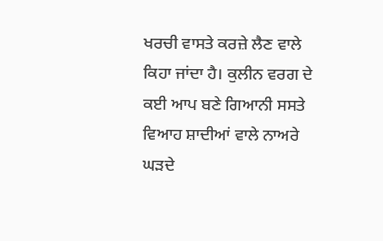ਖਰਚੀ ਵਾਸਤੇ ਕਰਜ਼ੇ ਲੈਣ ਵਾਲੇ ਕਿਹਾ ਜਾਂਦਾ ਹੈ। ਕੁਲੀਨ ਵਰਗ ਦੇ ਕਈ ਆਪ ਬਣੇ ਗਿਆਨੀ ਸਸਤੇ ਵਿਆਹ ਸ਼ਾਦੀਆਂ ਵਾਲੇ ਨਾਅਰੇ ਘੜਦੇ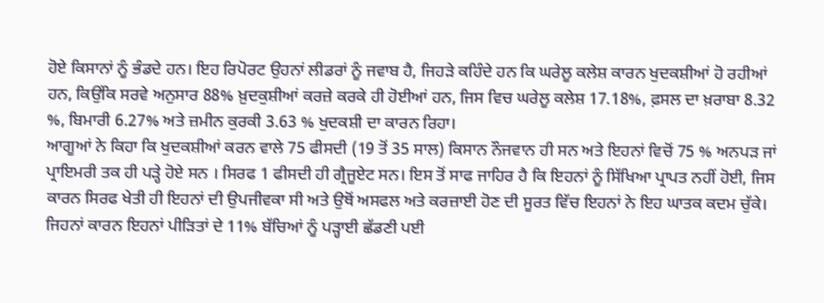ਹੋਏ ਕਿਸਾਨਾਂ ਨੂੰ ਭੰਡਦੇ ਹਨ। ਇਹ ਰਿਪੋਰਟ ਉਹਨਾਂ ਲੀਡਰਾਂ ਨੂੰ ਜਵਾਬ ਹੈ, ਜਿਹੜੇ ਕਹਿੰਦੇ ਹਨ ਕਿ ਘਰੇਲੂ ਕਲੇਸ਼ ਕਾਰਨ ਖੁਦਕਸ਼ੀਆਂ ਹੋ ਰਹੀਆਂ ਹਨ, ਕਿਉਂਕਿ ਸਰਵੇ ਅਨੁਸਾਰ 88% ਖ਼ੁਦਕੁਸ਼ੀਆਂ ਕਰਜ਼ੇ ਕਰਕੇ ਹੀ ਹੋਈਆਂ ਹਨ, ਜਿਸ ਵਿਚ ਘਰੇਲੂ ਕਲੇਸ਼ 17.18%, ਫ਼ਸਲ ਦਾ ਖ਼ਰਾਬਾ 8.32 %, ਬਿਮਾਰੀ 6.27% ਅਤੇ ਜ਼ਮੀਨ ਕੁਰਕੀ 3.63 % ਖੁਦਕਸ਼ੀ ਦਾ ਕਾਰਨ ਰਿਹਾ।
ਆਗੂਆਂ ਨੇ ਕਿਹਾ ਕਿ ਖੁਦਕਸ਼ੀਆਂ ਕਰਨ ਵਾਲੇ 75 ਫੀਸਦੀ (19 ਤੋਂ 35 ਸਾਲ) ਕਿਸਾਨ ਨੌਜਵਾਨ ਹੀ ਸਨ ਅਤੇ ਇਹਨਾਂ ਵਿਚੋਂ 75 % ਅਨਪੜ ਜਾਂ ਪ੍ਰਾਇਮਰੀ ਤਕ ਹੀ ਪੜ੍ਹੇ ਹੋਏ ਸਨ । ਸਿਰਫ 1 ਫੀਸਦੀ ਹੀ ਗ੍ਰੈਜੂਏਟ ਸਨ। ਇਸ ਤੋਂ ਸਾਫ ਜਾਹਿਰ ਹੈ ਕਿ ਇਹਨਾਂ ਨੂੰ ਸਿੱਖਿਆ ਪ੍ਰਾਪਤ ਨਹੀਂ ਹੋਈ, ਜਿਸ ਕਾਰਨ ਸਿਰਫ ਖੇਤੀ ਹੀ ਇਹਨਾਂ ਦੀ ਉਪਜੀਵਕਾ ਸੀ ਅਤੇ ਉਥੋਂ ਅਸਫਲ ਅਤੇ ਕਰਜ਼ਾਈ ਹੋਣ ਦੀ ਸੂਰਤ ਵਿੱਚ ਇਹਨਾਂ ਨੇ ਇਹ ਘਾਤਕ ਕਦਮ ਚੁੱਕੇ।
ਜਿਹਨਾਂ ਕਾਰਨ ਇਹਨਾਂ ਪੀੜਿਤਾਂ ਦੇ 11% ਬੱਚਿਆਂ ਨੂੰ ਪੜ੍ਹਾਈ ਛੱਡਣੀ ਪਈ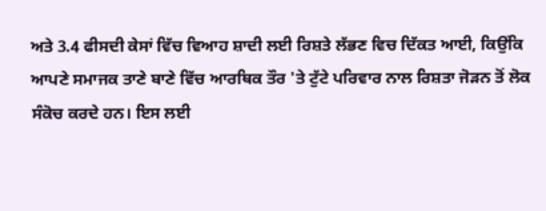ਅਤੇ 3.4 ਫੀਸਦੀ ਕੇਸਾਂ ਵਿੱਚ ਵਿਆਹ ਸ਼ਾਦੀ ਲਈ ਰਿਸ਼ਤੇ ਲੱਭਣ ਵਿਚ ਦਿੱਕਤ ਆਈ, ਕਿਉਂਕਿ ਆਪਣੇ ਸਮਾਜਕ ਤਾਣੇ ਬਾਣੇ ਵਿੱਚ ਆਰਥਿਕ ਤੌਰ 'ਤੇ ਟੁੱਟੇ ਪਰਿਵਾਰ ਨਾਲ ਰਿਸ਼ਤਾ ਜੋੜਨ ਤੋਂ ਲੋਕ ਸੰਕੋਚ ਕਰਦੇ ਹਨ। ਇਸ ਲਈ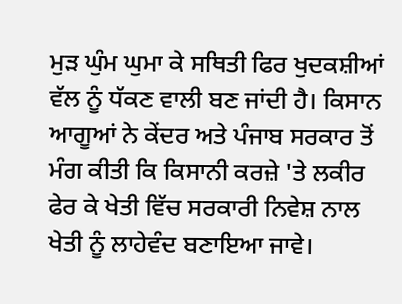ਮੁੜ ਘੁੰਮ ਘੁਮਾ ਕੇ ਸਥਿਤੀ ਫਿਰ ਖੁਦਕਸ਼ੀਆਂ ਵੱਲ ਨੂੰ ਧੱਕਣ ਵਾਲੀ ਬਣ ਜਾਂਦੀ ਹੈ। ਕਿਸਾਨ ਆਗੂਆਂ ਨੇ ਕੇਂਦਰ ਅਤੇ ਪੰਜਾਬ ਸਰਕਾਰ ਤੋਂ ਮੰਗ ਕੀਤੀ ਕਿ ਕਿਸਾਨੀ ਕਰਜ਼ੇ 'ਤੇ ਲਕੀਰ ਫੇਰ ਕੇ ਖੇਤੀ ਵਿੱਚ ਸਰਕਾਰੀ ਨਿਵੇਸ਼ ਨਾਲ ਖੇਤੀ ਨੂੰ ਲਾਹੇਵੰਦ ਬਣਾਇਆ ਜਾਵੇ।